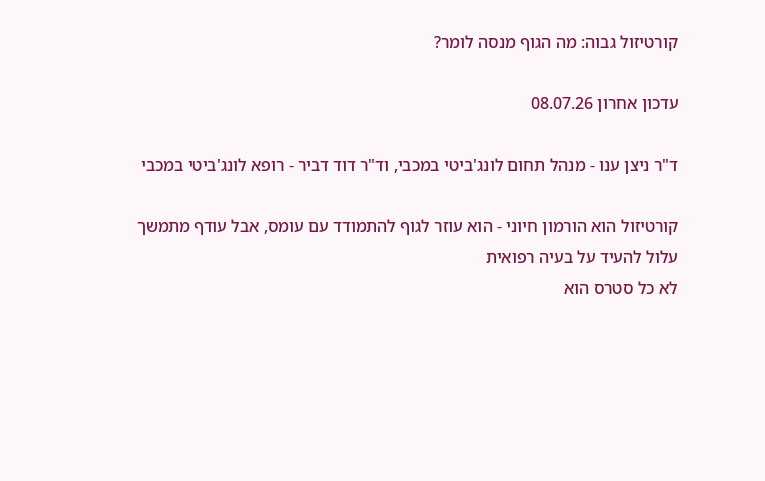קורטיזול גבוה: מה הגוף מנסה לומר?

עדכון אחרון 08.07.26

ד"ר ניצן ענו - מנהל תחום לונג'ביטי במכבי, וד"ר דוד דביר - רופא לונג'ביטי במכבי

קורטיזול הוא הורמון חיוני - הוא עוזר לגוף להתמודד עם עומס, אבל עודף מתמשך עלול להעיד על בעיה רפואית
לא כל סטרס הוא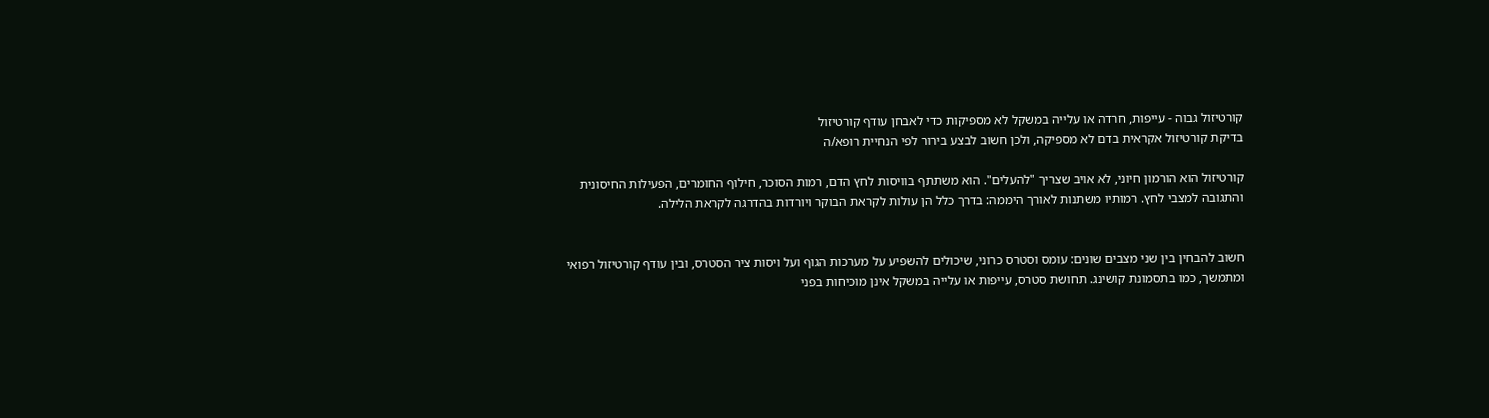קורטיזול גבוה - עייפות, חרדה או עלייה במשקל לא מספיקות כדי לאבחן עודף קורטיזול
בדיקת קורטיזול אקראית בדם לא מספיקה, ולכן חשוב לבצע בירור לפי הנחיית רופא/ה

קורטיזול הוא הורמון חיוני, לא אויב שצריך "להעלים". הוא משתתף בוויסות לחץ הדם, רמות הסוכר, חילוף החומרים, הפעילות החיסונית והתגובה למצבי לחץ. רמותיו משתנות לאורך היממה: בדרך כלל הן עולות לקראת הבוקר ויורדות בהדרגה לקראת הלילה.


חשוב להבחין בין שני מצבים שונים: עומס וסטרס כרוני, שיכולים להשפיע על מערכות הגוף ועל ויסות ציר הסטרס, ובין עודף קורטיזול רפואי ומתמשך, כמו בתסמונת קושינג. תחושת סטרס, עייפות או עלייה במשקל אינן מוכיחות בפני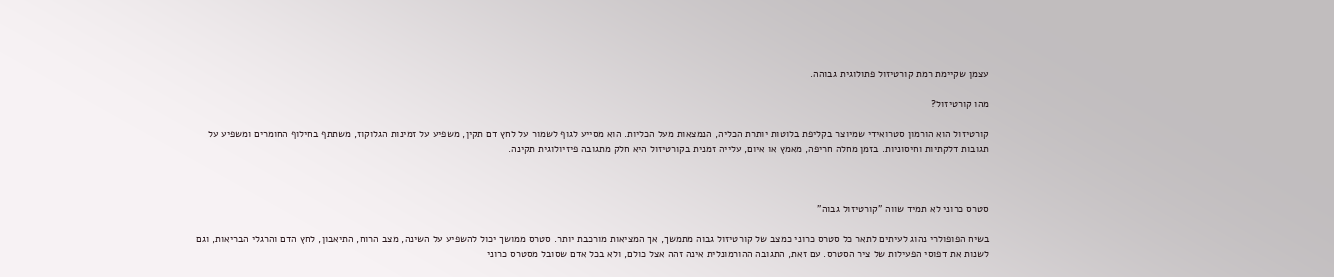עצמן שקיימת רמת קורטיזול פתולוגית גבוהה.

מהו קורטיזול?

קורטיזול הוא הורמון סטרואידי שמיוצר בקליפת בלוטות יותרת הכליה, הנמצאות מעל הכליות. הוא מסייע לגוף לשמור על לחץ דם תקין, משפיע על זמינות הגלוקוז, משתתף בחילוף החומרים ומשפיע על תגובות דלקתיות וחיסוניות. בזמן מחלה חריפה, מאמץ או איום, עלייה זמנית בקורטיזול היא חלק מתגובה פיזיולוגית תקינה.



סטרס כרוני לא תמיד שווה "קורטיזול גבוה"

בשיח הפופולרי נהוג לעיתים לתאר כל סטרס כרוני כמצב של קורטיזול גבוה מתמשך, אך המציאות מורכבת יותר. סטרס ממושך יכול להשפיע על השינה, מצב הרוח, התיאבון, לחץ הדם והרגלי הבריאות, וגם לשנות את דפוסי הפעילות של ציר הסטרס. עם זאת, התגובה ההורמונלית אינה זהה אצל כולם, ולא בכל אדם שסובל מסטרס כרוני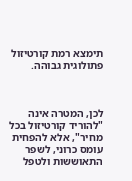תימצא רמת קורטיזול פתולוגית גבוהה.



לכן, המטרה אינה "להוריד קורטיזול בכל מחיר", אלא להפחית עומס כרוני, לשפר התאוששות ולטפל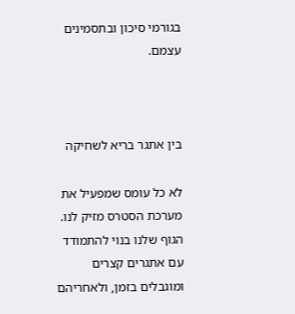בגורמי סיכון ובתסמינים עצמם.



בין אתגר בריא לשחיקה

לא כל עומס שמפעיל את מערכת הסטרס מזיק לנו. הגוף שלנו בנוי להתמודד עם אתגרים קצרים ומוגבלים בזמן, ולאחריהם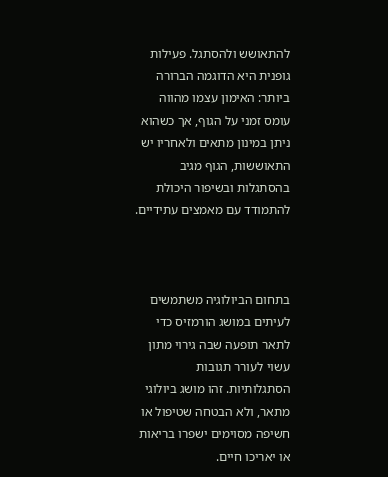להתאושש ולהסתגל. פעילות גופנית היא הדוגמה הברורה ביותר: האימון עצמו מהווה עומס זמני על הגוף, אך כשהוא ניתן במינון מתאים ולאחריו יש התאוששות, הגוף מגיב בהסתגלות ובשיפור היכולת להתמודד עם מאמצים עתידיים.



בתחום הביולוגיה משתמשים לעיתים במושג הורמזיס כדי לתאר תופעה שבה גירוי מתון עשוי לעורר תגובות הסתגלותיות. זהו מושג ביולוגי מתאר, ולא הבטחה שטיפול או חשיפה מסוימים ישפרו בריאות או יאריכו חיים.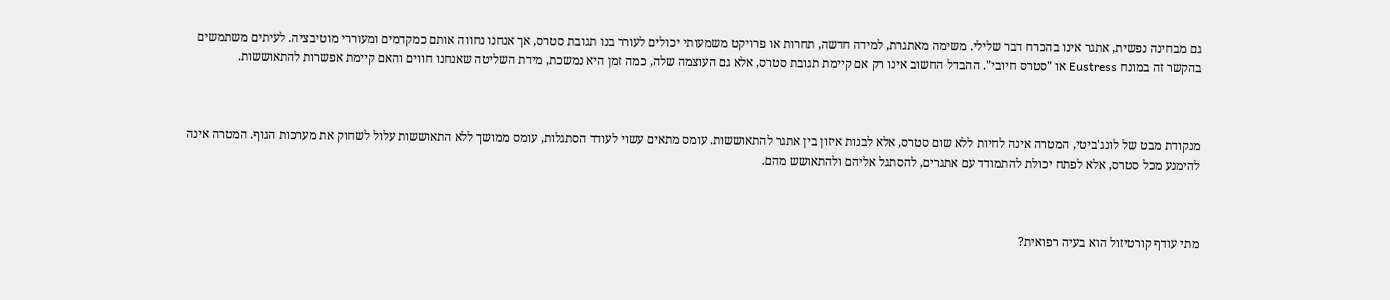גם מבחינה נפשית, אתגר אינו בהכרח דבר שלילי. משימה מאתגרת, למידה חדשה, תחרות או פרויקט משמעותי יכולים לעורר בנו תגובת סטרס, אך אנחנו נחווה אותם כמקדמים ומעוררי מוטיבציה. לעיתים משתמשים בהקשר זה במונח Eustress או "סטרס חיובי". ההבדל החשוב אינו רק אם קיימת תגובת סטרס, אלא גם העוצמה שלה, כמה זמן היא נמשכת, מידת השליטה שאנחנו חווים והאם קיימת אפשרות להתאוששות.



מנקודת מבט של לונג'ביטי, המטרה אינה לחיות ללא שום סטרס, אלא לבנות איזון בין אתגר להתאוששות. עומס מתאים עשוי לעודד הסתגלות, עומס ממושך ללא התאוששות עלול לשחוק את מערכות הגוף. המטרה אינה להימנע מכל סטרס, אלא לפתח יכולת להתמודד עם אתגרים, להסתגל אליהם ולהתאושש מהם.



מתי עודף קורטיזול הוא בעיה רפואית?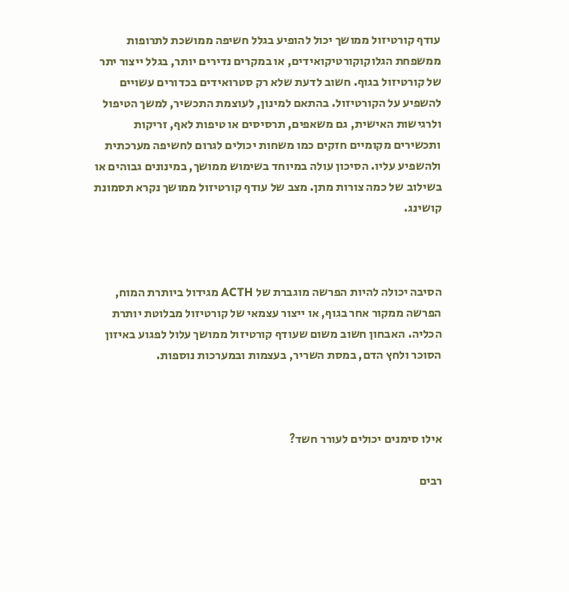עודף קורטיזול ממושך יכול להופיע בגלל חשיפה ממושכת לתרופות ממשפחת הגלוקוקורטיקואידים, או במקרים נדירים יותר, בגלל ייצור יתר של קורטיזול בגוף. חשוב לדעת שלא רק סטרואידים בכדורים עשויים להשפיע על הקורטיזול. בהתאם למינון, לעוצמת התכשיר, למשך הטיפול ולרגישות האישית, גם משאפים, תרסיסים או טיפות לאף, זריקות ותכשירים מקומיים חזקים כמו משחות יכולים לגרום לחשיפה מערכתית ולהשפיע עליו. הסיכון עולה במיוחד בשימוש ממושך, במינונים גבוהים או בשילוב של כמה צורות מתן. מצב של עודף קורטיזול ממושך נקרא תסמונת קושינג.



הסיבה יכולה להיות הפרשה מוגברת של ACTH מגידול ביותרת המוח, הפרשה ממקור אחר בגוף, או ייצור עצמאי של קורטיזול מבלוטת יותרת הכליה. האבחון חשוב משום שעודף קורטיזול ממושך עלול לפגוע באיזון הסוכר ולחץ הדם, במסת השריר, בעצמות ובמערכות נוספות.



אילו סימנים יכולים לעורר חשד?

רבים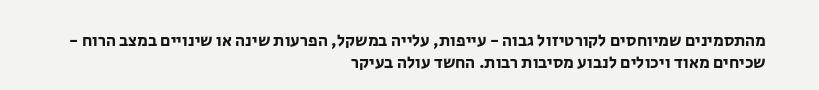מהתסמינים שמיוחסים לקורטיזול גבוה - עייפות, עלייה במשקל, הפרעות שינה או שינויים במצב הרוח - שכיחים מאוד ויכולים לנבוע מסיבות רבות. החשד עולה בעיקר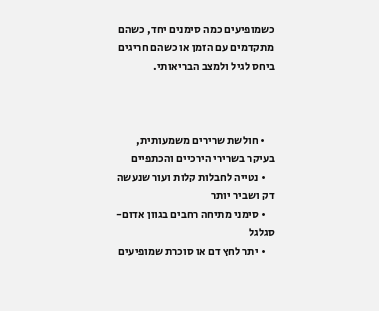כשמופיעים כמה סימנים יחד, כשהם מתקדמים עם הזמן או כשהם חריגים ביחס לגיל ולמצב הבריאותי.



    • חולשת שרירים משמעותית, בעיקר בשרירי הירכיים והכתפיים
    • נטייה לחבלות קלות ועור שנעשה דק ושביר יותר
    • סימני מתיחה רחבים בגוון אדום-סגלגל
    • יתר לחץ דם או סוכרת שמופיעים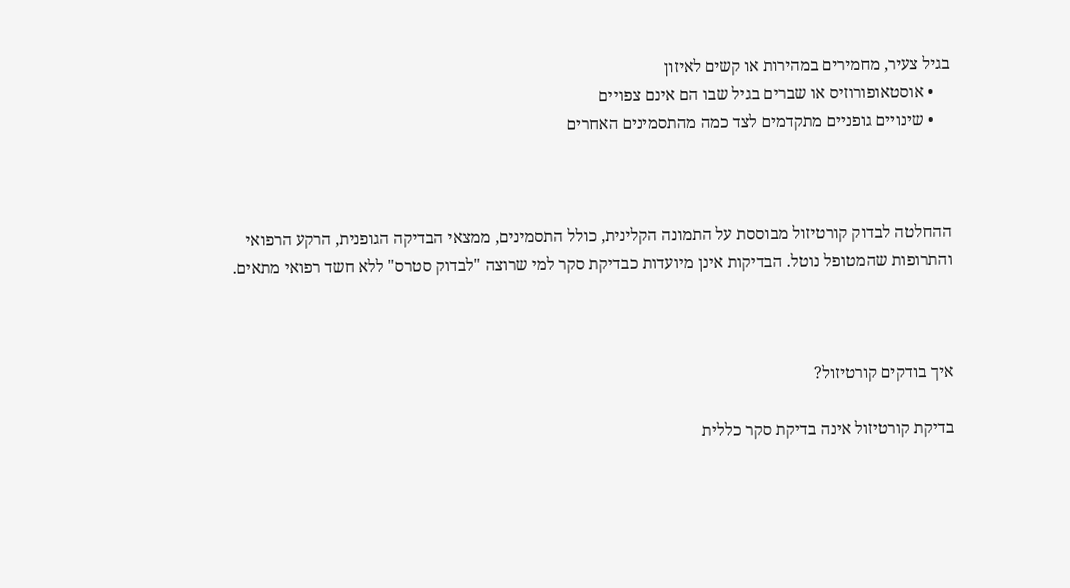בגיל צעיר, מחמירים במהירות או קשים לאיזון
    • אוסטאופורוזיס או שברים בגיל שבו הם אינם צפויים
    • שינויים גופניים מתקדמים לצד כמה מהתסמינים האחרים



ההחלטה לבדוק קורטיזול מבוססת על התמונה הקלינית, כולל התסמינים, ממצאי הבדיקה הגופנית, הרקע הרפואי והתרופות שהמטופל נוטל. הבדיקות אינן מיועדות כבדיקת סקר למי שרוצה "לבדוק סטרס" ללא חשד רפואי מתאים.



איך בודקים קורטיזול?

בדיקת קורטיזול אינה בדיקת סקר כללית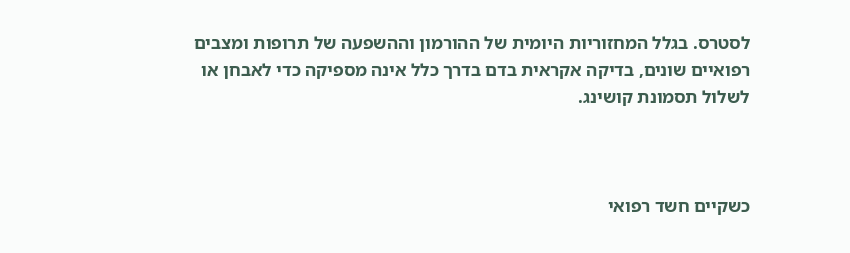לסטרס. בגלל המחזוריות היומית של ההורמון וההשפעה של תרופות ומצבים רפואיים שונים, בדיקה אקראית בדם בדרך כלל אינה מספיקה כדי לאבחן או לשלול תסמונת קושינג.



כשקיים חשד רפואי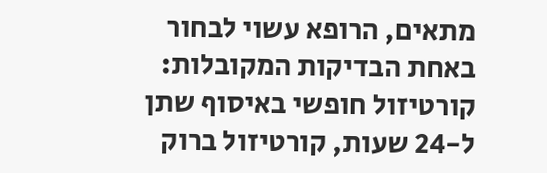מתאים, הרופא עשוי לבחור באחת הבדיקות המקובלות: קורטיזול חופשי באיסוף שתן ל-24 שעות, קורטיזול ברוק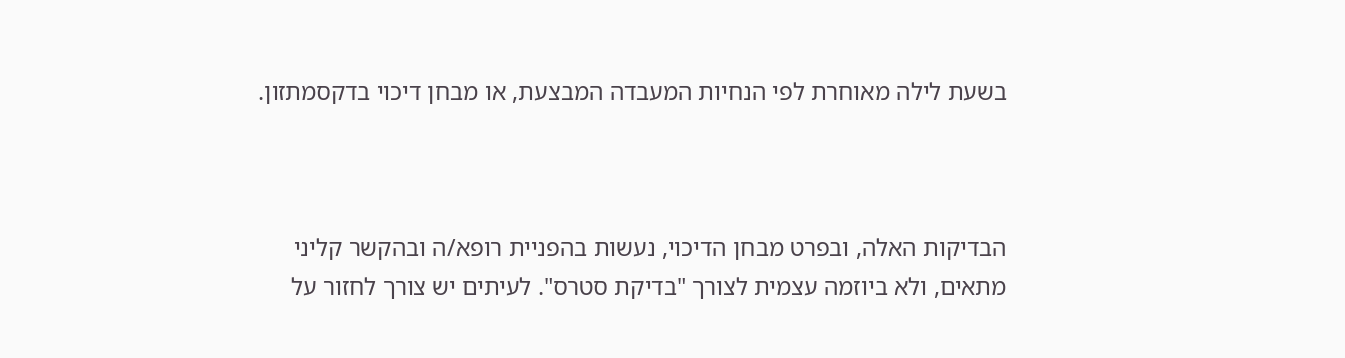בשעת לילה מאוחרת לפי הנחיות המעבדה המבצעת, או מבחן דיכוי בדקסמתזון.



הבדיקות האלה, ובפרט מבחן הדיכוי, נעשות בהפניית רופא/ה ובהקשר קליני מתאים, ולא ביוזמה עצמית לצורך "בדיקת סטרס". לעיתים יש צורך לחזור על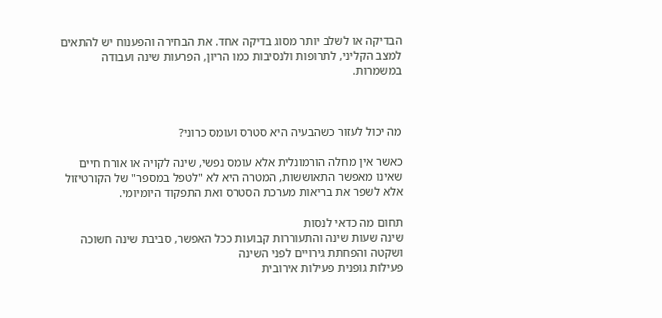הבדיקה או לשלב יותר מסוג בדיקה אחד. את הבחירה והפענוח יש להתאים למצב הקליני, לתרופות ולנסיבות כמו הריון, הפרעות שינה ועבודה במשמרות.



מה יכול לעזור כשהבעיה היא סטרס ועומס כרוני?

כאשר אין מחלה הורמונלית אלא עומס נפשי, שינה לקויה או אורח חיים שאינו מאפשר התאוששות, המטרה היא לא "לטפל במספר" של הקורטיזול אלא לשפר את בריאות מערכת הסטרס ואת התפקוד היומיומי.

תחום מה כדאי לנסות
שינה שעות שינה והתעוררות קבועות ככל האפשר, סביבת שינה חשוכה ושקטה והפחתת גירויים לפני השינה
פעילות גופנית פעילות אירובית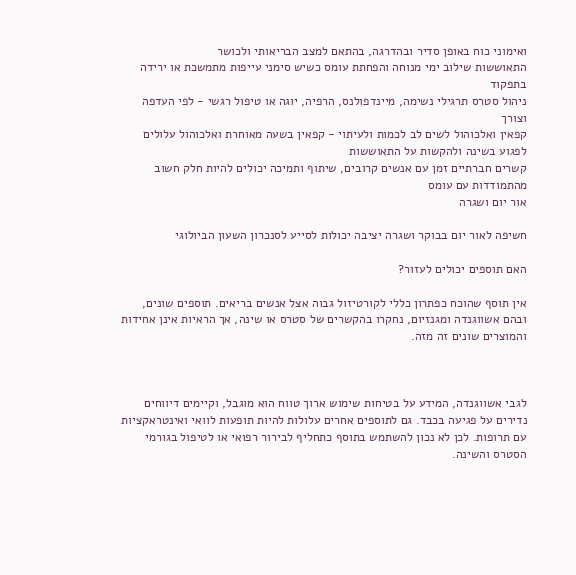ואימוני כוח באופן סדיר ובהדרגה, בהתאם למצב הבריאותי ולכושר
התאוששות שילוב ימי מנוחה והפחתת עומס כשיש סימני עייפות מתמשכת או ירידה בתפקוד
ניהול סטרס תרגילי נשימה, מיינדפולנס, הרפיה, יוגה או טיפול רגשי - לפי העדפה וצורך
קפאין ואלכוהול לשים לב לכמות ולעיתוי - קפאין בשעה מאוחרת ואלכוהול עלולים לפגוע בשינה ולהקשות על התאוששות
קשרים חברתיים זמן עם אנשים קרובים, שיתוף ותמיכה יכולים להיות חלק חשוב מהתמודדות עם עומס
אור יום ושגרה

חשיפה לאור יום בבוקר ושגרה יציבה יכולות לסייע לסנכרון השעון הביולוגי

האם תוספים יכולים לעזור?

אין תוסף שהוכח כפתרון כללי לקורטיזול גבוה אצל אנשים בריאים. תוספים שונים, ובהם אשווגנדה ומגנזיום, נחקרו בהקשרים של סטרס או שינה, אך הראיות אינן אחידות והמוצרים שונים זה מזה.



לגבי אשווגנדה, המידע על בטיחות שימוש ארוך טווח הוא מוגבל, וקיימים דיווחים נדירים על פגיעה בכבד. גם לתוספים אחרים עלולות להיות תופעות לוואי ואינטראקציות עם תרופות. לכן לא נכון להשתמש בתוסף כתחליף לבירור רפואי או לטיפול בגורמי הסטרס והשינה.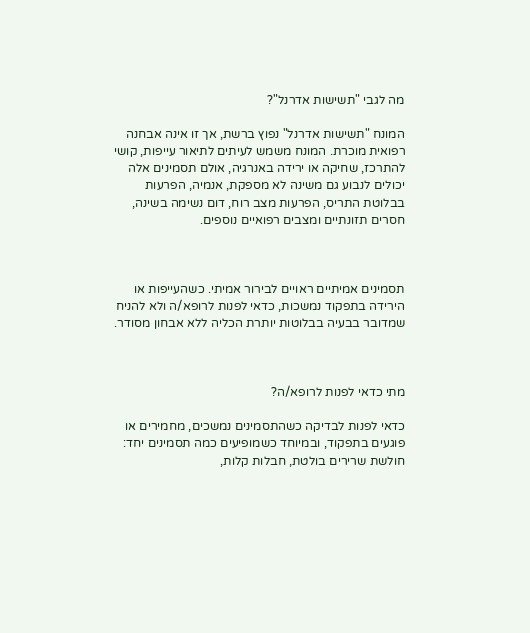מה לגבי "תשישות אדרנל"?

המונח "תשישות אדרנל" נפוץ ברשת, אך זו אינה אבחנה רפואית מוכרת. המונח משמש לעיתים לתיאור עייפות, קושי להתרכז, שחיקה או ירידה באנרגיה, אולם תסמינים אלה יכולים לנבוע גם משינה לא מספקת, אנמיה, הפרעות בבלוטת התריס, הפרעות מצב רוח, דום נשימה בשינה, חסרים תזונתיים ומצבים רפואיים נוספים.



תסמינים אמיתיים ראויים לבירור אמיתי. כשהעייפות או הירידה בתפקוד נמשכות, כדאי לפנות לרופא/ה ולא להניח שמדובר בבעיה בבלוטות יותרת הכליה ללא אבחון מסודר.



מתי כדאי לפנות לרופא/ה?

כדאי לפנות לבדיקה כשהתסמינים נמשכים, מחמירים או פוגעים בתפקוד, ובמיוחד כשמופיעים כמה תסמינים יחד: חולשת שרירים בולטת, חבלות קלות,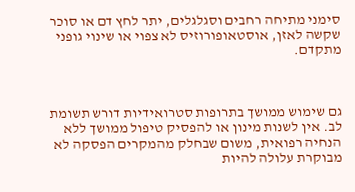סימני מתיחה רחבים וסגלגלים, יתר לחץ דם או סוכר שקשה לאזן, אוסטאופורוזיס לא צפוי או שינוי גופני מתקדם.



גם שימוש ממושך בתרופות סטרואידיות דורש תשומת לב. אין לשנות מינון או להפסיק טיפול ממושך ללא הנחיה רפואית, משום שבחלק מהמקרים הפסקה לא מבוקרת עלולה להיות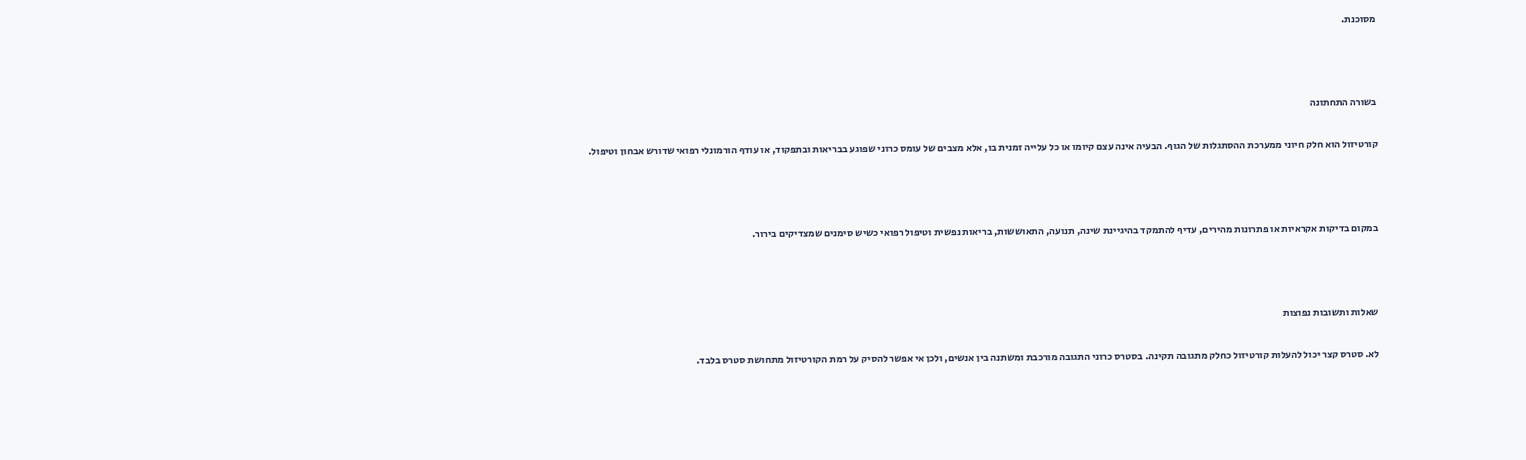מסוכנת.



בשורה התחתונה

קורטיזול הוא חלק חיוני ממערכת ההסתגלות של הגוף. הבעיה אינה עצם קיומו או כל עלייה זמנית בו, אלא מצבים של עומס כרוני שפוגע בבריאות ובתפקוד, או עודף הורמונלי רפואי שדורש אבחון וטיפול.



במקום בדיקות אקראיות או פתרונות מהירים, עדיף להתמקד בהיגיינת שינה, תנועה, התאוששות, בריאות נפשית וטיפול רפואי כשיש סימנים שמצדיקים בירור.



שאלות ותשובות נפוצות

לא. סטרס קצר יכול להעלות קורטיזול כחלק מתגובה תקינה. בסטרס כרוני התגובה מורכבת ומשתנה בין אנשים, ולכן אי אפשר להסיק על רמת הקורטיזול מתחושת סטרס בלבד.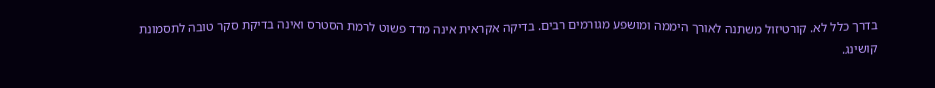בדרך כלל לא. קורטיזול משתנה לאורך היממה ומושפע מגורמים רבים. בדיקה אקראית אינה מדד פשוט לרמת הסטרס ואינה בדיקת סקר טובה לתסמונת קושינג.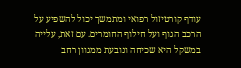עודף קורטיזול רפואי ומתמשך יכול להשפיע על הרכב הגוף ועל חילוף החומרים. עם זאת, עלייה במשקל היא שכיחה ונובעת ממגוון רחב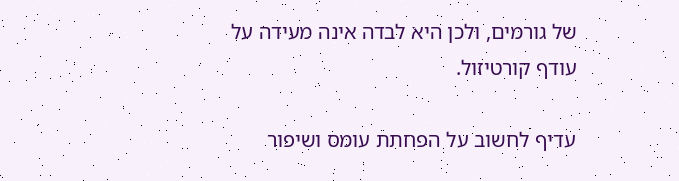של גורמים, ולכן היא לבדה אינה מעידה על עודף קורטיזול.

עדיף לחשוב על הפחתת עומס ושיפור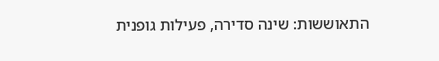התאוששות: שינה סדירה, פעילות גופנית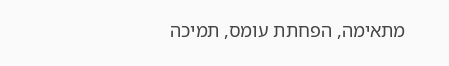מתאימה, הפחתת עומס, תמיכה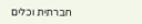חברתית וכלים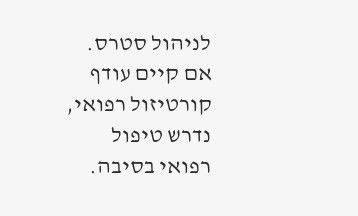לניהול סטרס. אם קיים עודף קורטיזול רפואי, נדרש טיפול רפואי בסיבה.